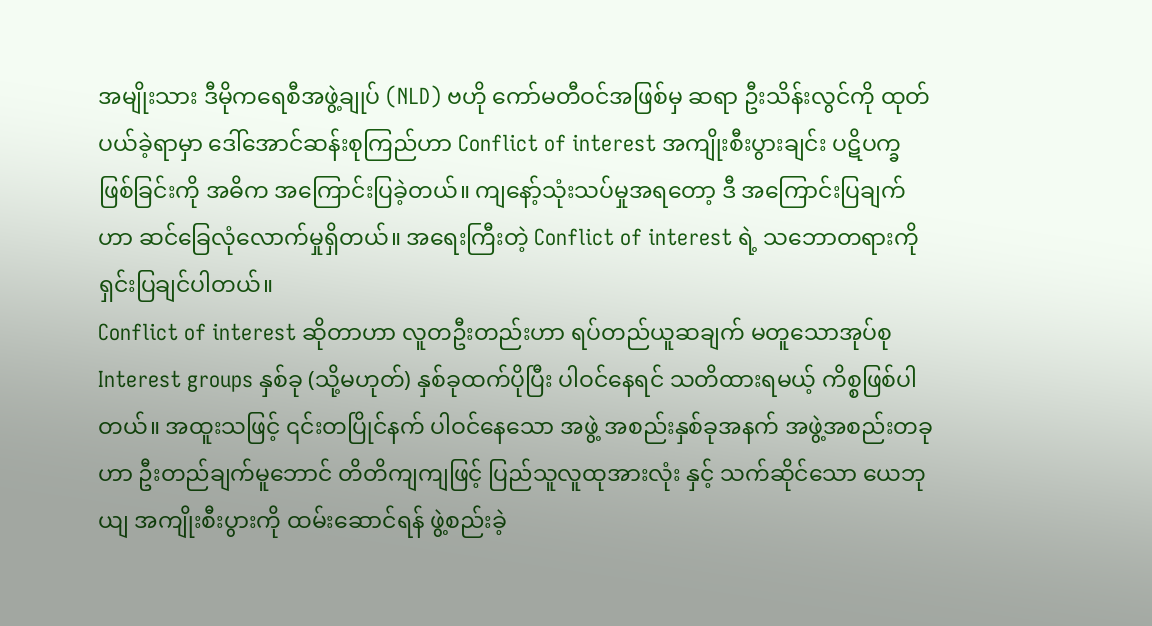အမျိုးသား ဒီမိုကရေစီအဖွဲ့ချုပ် (NLD) ဗဟို ကော်မတီဝင်အဖြစ်မှ ဆရာ ဦးသိန်းလွင်ကို ထုတ်ပယ်ခဲ့ရာမှာ ဒေါ်အောင်ဆန်းစုကြည်ဟာ Conflict of interest အကျိုးစီးပွားချင်း ပဋိပက္ခဖြစ်ခြင်းကို အဓိက အကြောင်းပြခဲ့တယ်။ ကျနော့်သုံးသပ်မှုအရတော့ ဒီ အကြောင်းပြချက်ဟာ ဆင်ခြေလုံလောက်မှုရှိတယ်။ အရေးကြီးတဲ့ Conflict of interest ရဲ့ သဘောတရားကို ရှင်းပြချင်ပါတယ်။
Conflict of interest ဆိုတာဟာ လူတဦးတည်းဟာ ရပ်တည်ယူဆချက် မတူသောအုပ်စု Interest groups နှစ်ခု (သို့မဟုတ်) နှစ်ခုထက်ပိုပြီး ပါဝင်နေရင် သတိထားရမယ့် ကိစ္စဖြစ်ပါတယ်။ အထူးသဖြင့် ၎င်းတပြိုင်နက် ပါဝင်နေသော အဖွဲ့ အစည်းနှစ်ခုအနက် အဖွဲ့အစည်းတခုဟာ ဦးတည်ချက်မူဘောင် တိတိကျကျဖြင့် ပြည်သူလူထုအားလုံး နှင့် သက်ဆိုင်သော ယေဘုယျ အကျိုးစီးပွားကို ထမ်းဆောင်ရန် ဖွဲ့စည်းခဲ့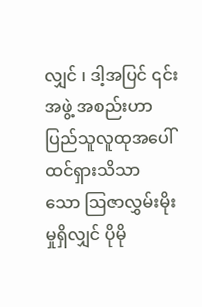လျှင် ၊ ဒါ့အပြင် ၎င်းအဖွဲ့ အစည်းဟာ ပြည်သူလူထုအပေါ် ထင်ရှားသိသာ သော ဩဇာလွှမ်းမိုးမှုရှိလျှင် ပိုမို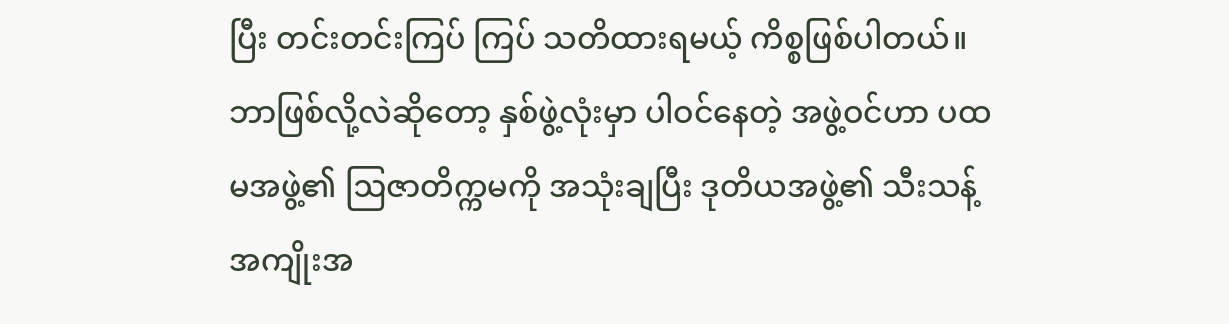ပြီး တင်းတင်းကြပ် ကြပ် သတိထားရမယ့် ကိစ္စဖြစ်ပါတယ်။
ဘာဖြစ်လို့လဲဆိုတော့ နှစ်ဖွဲ့လုံးမှာ ပါဝင်နေတဲ့ အဖွဲ့ဝင်ဟာ ပထမအဖွဲ့၏ ဩဇာတိက္ကမကို အသုံးချပြီး ဒုတိယအဖွဲ့၏ သီးသန့် အကျိုးအ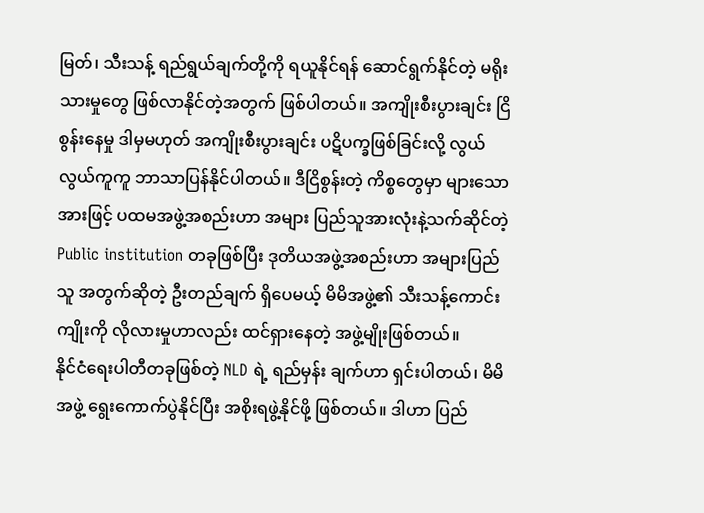မြတ်၊ သီးသန့် ရည်ရွယ်ချက်တို့ကို ရယူနိုင်ရန် ဆောင်ရွက်နိုင်တဲ့ မရိုးသားမှုတွေ ဖြစ်လာနိုင်တဲ့အတွက် ဖြစ်ပါတယ်။ အကျိုးစီးပွားချင်း ငြိစွန်းနေမှု ဒါမှမဟုတ် အကျိုးစီးပွားချင်း ပဋိပက္ခဖြစ်ခြင်းလို့ လွယ်လွယ်ကူကူ ဘာသာပြန်နိုင်ပါတယ်။ ဒီငြိစွန်းတဲ့ ကိစ္စတွေမှာ များသောအားဖြင့် ပထမအဖွဲ့အစည်းဟာ အများ ပြည်သူအားလုံးနဲ့သက်ဆိုင်တဲ့ Public institution တခုဖြစ်ပြီး ဒုတိယအဖွဲ့အစည်းဟာ အများပြည်သူ အတွက်ဆိုတဲ့ ဦးတည်ချက် ရှိပေမယ့် မိမိအဖွဲ့၏ သီးသန့်ကောင်းကျိုးကို လိုလားမှုဟာလည်း ထင်ရှားနေတဲ့ အဖွဲ့မျိုးဖြစ်တယ်။
နိုင်ငံရေးပါတီတခုဖြစ်တဲ့ NLD ရဲ့ ရည်မှန်း ချက်ဟာ ရှင်းပါတယ်၊ မိမိအဖွဲ့ ရွေးကောက်ပွဲနိုင်ပြီး အစိုးရဖွဲ့နိုင်ဖို့ ဖြစ်တယ်။ ဒါဟာ ပြည်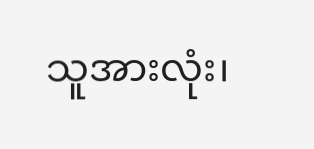သူအားလုံး၊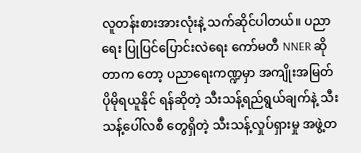လူတန်းစားအားလုံးနဲ့ သက်ဆိုင်ပါတယ်။ ပညာရေး ပြုပြင်ပြောင်းလဲရေး ကော်မတီ NNER ဆိုတာက တော့ ပညာရေးကဏ္ဍမှာ အကျိုးအမြတ် ပိုမိုရယူနိုင် ရန်ဆိုတဲ့ သီးသန့်ရည်ရွယ်ချက်နဲ့ သီးသန့်ပေါ်လစီ တွေရှိတဲ့ သီးသန့်လှုပ်ရှားမှု အဖွဲ့တ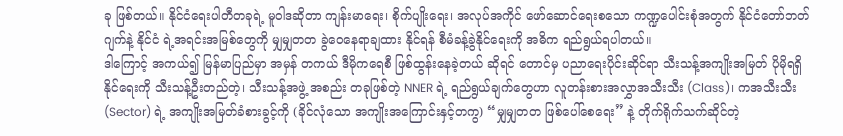ခု ဖြစ်တယ်။ နိုင်ငံရေးပါတီတခုရဲ့ မူဝါဒဆိုတာ ကျန်းမာရေး၊ စိုက်ပျိုးရေး၊ အလုပ်အကိုင် ဖော်ဆောင်ရေးစသော ကဏ္ဍပေါင်းစုံအတွက် နိုင်ငံတော်ဘတ်ဂျက်နဲ့ နိုင်ငံ ရဲ့အရင်းအမြစ်တွေကို မျှမျှတတ ခွဲဝေနေရာချထား နိုင်ရန် စီမံခန့်ခွဲနိုင်ရေးကို အဓိက ရည်ရွယ်ရပါတယ်။
ဒါကြောင့် အကယ်၍ မြန်မာပြည်မှာ အမှန် တကယ် ဒီမိုကရေစီ ဖြစ်ထွန်းနေခဲ့တယ် ဆိုရင် တောင်မှ ပညာရေးပိုင်းဆိုင်ရာ သီးသန့်အကျိုးအမြတ် ပိုမိုရရှိနိုင်ရေးကို သီးသန့်ဦးတည်တဲ့၊ သီးသန့်အဖွဲ့ အစည်း တခုဖြစ်တဲ့ NNER ရဲ့ ရည်ရွယ်ချက်တွေဟာ လူတန်းစားအလွှာအသီးသီး (Class)၊ ကအသီးသီး (Sector) ရဲ့ အကျိုးအမြတ်ခံစားခွင့်ကို (ခိုင်လုံသော အကျိုးအကြောင်းနှင့်တကွ) “မျှမျှတတ ဖြစ်ပေါ်စေရေး” နဲ့ တိုက်ရိုက်သက်ဆိုင်တဲ့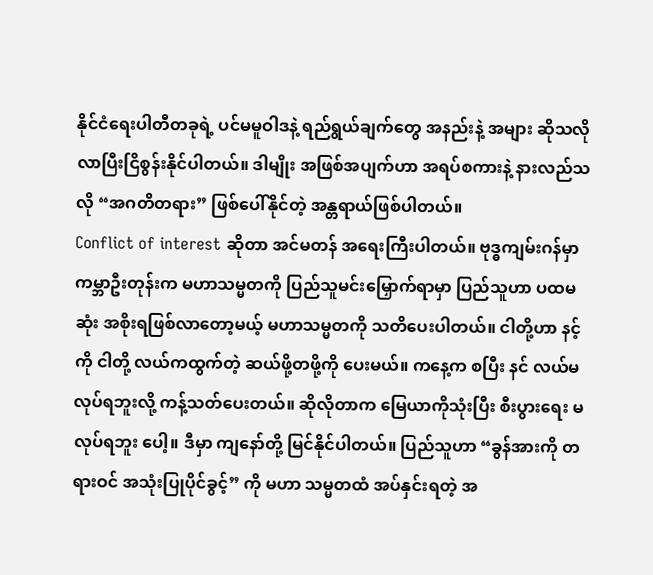နိုင်ငံရေးပါတီတခုရဲ့ ပင်မမူဝါဒနဲ့ ရည်ရွယ်ချက်တွေ အနည်းနဲ့ အများ ဆိုသလို လာပြီးငြိစွန်းနိုင်ပါတယ်။ ဒါမျိုး အဖြစ်အပျက်ဟာ အရပ်စကားနဲ့ နားလည်သလို “အဂတိတရား” ဖြစ်ပေါ်နိုင်တဲ့ အန္တရာယ်ဖြစ်ပါတယ်။
Conflict of interest ဆိုတာ အင်မတန် အရေးကြီးပါတယ်။ ဗုဒ္ဓကျမ်းဂန်မှာ ကမ္ဘာဦးတုန်းက မဟာသမ္မတကို ပြည်သူမင်းမြှောက်ရာမှာ ပြည်သူဟာ ပထမဆုံး အစိုးရဖြစ်လာတော့မယ့် မဟာသမ္မတကို သတိပေးပါတယ်။ ငါတို့ဟာ နင့်ကို ငါတို့ လယ်ကထွက်တဲ့ ဆယ်ဖို့တဖို့ကို ပေးမယ်။ ကနေ့က စပြီး နင် လယ်မလုပ်ရဘူးလို့ ကန့်သတ်ပေးတယ်။ ဆိုလိုတာက မြေယာကိုသုံးပြီး စီးပွားရေး မလုပ်ရဘူး ပေါ့။ ဒီမှာ ကျနော်တို့ မြင်နိုင်ပါတယ်။ ပြည်သူဟာ “ခွန်အားကို တရားဝင် အသုံးပြုပိုင်ခွင့်” ကို မဟာ သမ္မတထံ အပ်နှင်းရတဲ့ အ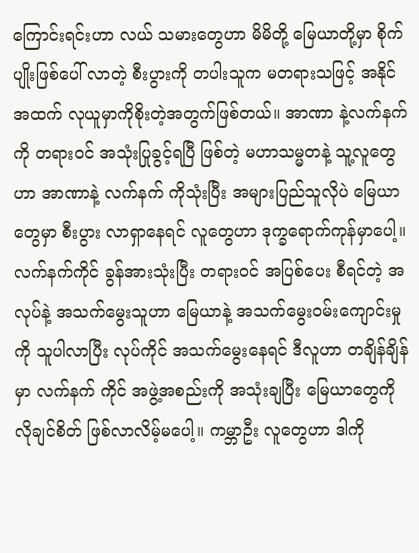ကြောင်းရင်းဟာ လယ် သမားတွေဟာ မိမိတို့ မြေယာတို့မှာ စိုက်ပျိုးဖြစ်ပေါ် လာတဲ့ စီးပွားကို တပါးသူက မတရားသဖြင့် အနိုင် အထက် လုယူမှာကိုစိုးတဲ့အတွက်ဖြစ်တယ်။ အာဏာ နဲ့လက်နက်ကို တရားဝင် အသုံးပြုခွင့်ရပြီ ဖြစ်တဲ့ မဟာသမ္မတနဲ့ သူ့လူတွေဟာ အာဏာနဲ့ လက်နက် ကိုသုံးပြီး အများပြည်သူလိုပဲ မြေယာတွေမှာ စီးပွား လာရှာနေရင် လူတွေဟာ ဒုက္ခရောက်ကုန်မှာပေါ့။ လက်နက်ကိုင် ခွန်အားသုံးပြီး တရားဝင် အပြစ်ပေး စီရင်တဲ့ အလုပ်နဲ့ အသက်မွေးသူဟာ မြေယာနဲ့ အသက်မွေးဝမ်းကျောင်းမှုကို သူပါလာပြီး လုပ်ကိုင် အသက်မွေးနေရင် ဒီလူဟာ တချိန်ချိန်မှာ လက်နက် ကိုင် အဖွဲ့အစည်းကို အသုံးချပြီး မြေယာတွေကို လိုချင်စိတ် ဖြစ်လာလိမ့်မပေါ့။ ကမ္ဘာဦး လူတွေဟာ ဒါကို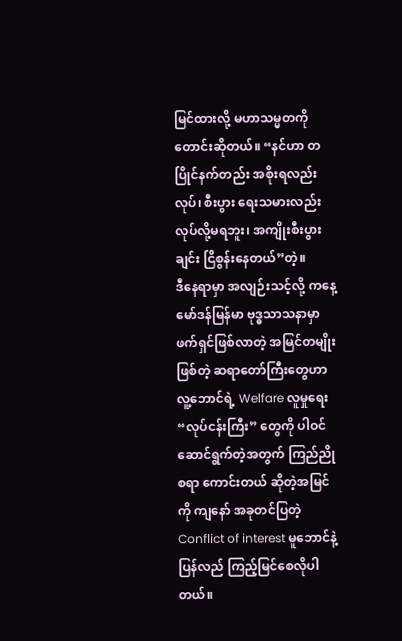မြင်ထားလို့ မဟာသမ္မတကို တောင်းဆိုတယ်။ “နင်ဟာ တပြိုင်နက်တည်း အစိုးရလည်းလုပ်၊ စီးပွား ရေးသမားလည်း လုပ်လို့မရဘူး၊ အကျိုးစီးပွားချင်း ငြိစွန်းနေတယ်”တဲ့။
ဒီနေရာမှာ အလျဉ်းသင့်လို့ ကနေ့ မော်ဒန်မြန်မာ ဗုဒ္ဓသာသနာမှာ ဖက်ရှင်ဖြစ်လာတဲ့ အမြင်တမျိုးဖြစ်တဲ့ ဆရာတော်ကြီးတွေဟာ လူ့ဘောင်ရဲ့ Welfare လူမှုရေး “လုပ်ငန်းကြီး” တွေကို ပါဝင် ဆောင်ရွက်တဲ့အတွက် ကြည်ညိုစရာ ကောင်းတယ် ဆိုတဲ့အမြင်ကို ကျနော် အခုတင်ပြတဲ့ Conflict of interest မူဘောင်နဲ့ ပြန်လည် ကြည့်မြင်စေလိုပါ တယ်။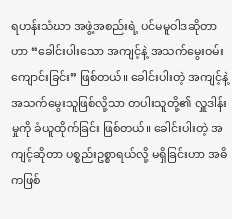ရဟန်းသံဃာ အဖွဲ့အစည်းရဲ့ ပင်မမူဝါဒဆိုတာ ဟာ “ခေါင်းပါးသော အကျင့်နဲ့ အသက်မွေးဝမ်း ကျောင်းခြင်း” ဖြစ်တယ်။ ခေါင်းပါးတဲ့ အကျင့်နဲ့ အသက်မွေးသူဖြစ်လို့သာ တပါးသူတို့၏ လှူဒါန်းမှုကို ခံယူထိုက်ခြင်း ဖြစ်တယ်။ ခေါင်းပါးတဲ့ အကျင့်ဆိုတာ ပစ္စည်းဥစ္စာရယ်လို့ မရှိခြင်းဟာ အဓိကဖြစ်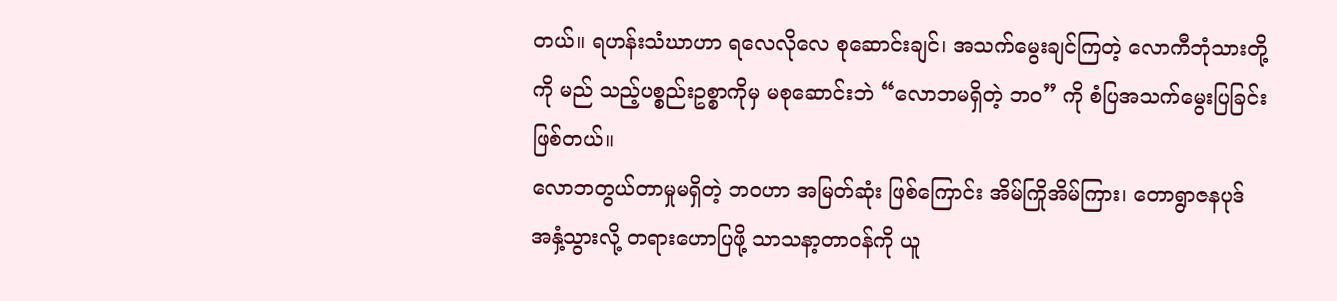တယ်။ ရဟန်းသံဃာဟာ ရလေလိုလေ စုဆောင်းချင်၊ အသက်မွေးချင်ကြတဲ့ လောကီဘုံသားတို့ကို မည် သည့်ပစ္စည်းဥစ္စာကိုမှ မစုဆောင်းဘဲ “လောဘမရှိတဲ့ ဘဝ” ကို စံပြအသက်မွေးပြခြင်း ဖြစ်တယ်။
လောဘတွယ်တာမှုမရှိတဲ့ ဘဝဟာ အမြတ်ဆုံး ဖြစ်ကြောင်း အိမ်ကြိုအိမ်ကြား၊ တောရွာဇနပုဒ် အနှံ့သွားလို့ တရားဟောပြဖို့ သာသနာ့တာဝန်ကို ယူ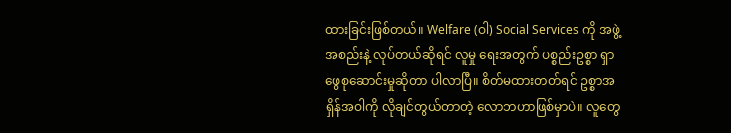ထားခြင်းဖြစ်တယ်။ Welfare (ဝါ) Social Services ကို အဖွဲ့အစည်းနဲ့ လုပ်တယ်ဆိုရင် လူမှု ရေးအတွက် ပစ္စည်းဥစ္စာ ရှာဖွေစုဆောင်းမှုဆိုတာ ပါလာပြီ။ စိတ်မထားတတ်ရင် ဥစ္စာအရှိန်အဝါကို လိုချင်တွယ်တာတဲ့ လောဘဟာဖြစ်မှာပဲ။ လူတွေ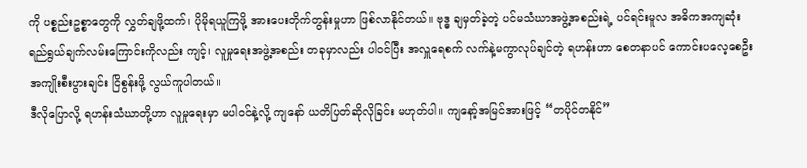ကို ပစ္စည်းဥစ္စာတွေကို လွှတ်ချဖို့ထက်၊ ပိုမိုရယူကြဖို့ အားပေးတိုက်တွန်းမှုဟာ ဖြစ်လာနိုင်တယ်။ ဗုဒ္ဓ ချမှတ်ခဲ့တဲ့ ပင်မသံဃာအဖွဲ့အစည်းရဲ့ ပင်ရင်းမူလ အဓိကအကျဆုံး ရည်ရွယ်ချက်လမ်းကြောင်းကိုလည်း ကျင့်၊ လူမှုရေးအဖွဲ့အစည်း တခုမှာလည်း ပါဝင်ပြီး အလှူရေစက် လက်နဲ့မကွာလုပ်ချင်တဲ့ ရဟန်းဟာ စေတနာပင် ကောင်းပလေ့စေဦး အကျိုးစီးပွားချင်း ငြိစွန်းဖို့ လွယ်ကူပါတယ်။
ဒီလိုပြောလို့ ရဟန်းသံဃာတို့ဟာ လူမှုရေးမှာ မပါဝင်နဲ့လို့ ကျနော် ယတိပြတ်ဆိုလိုခြင်း မဟုတ်ပါ။ ကျနော့်အမြင်အားဖြင့် “တပိုင်တနိုင်”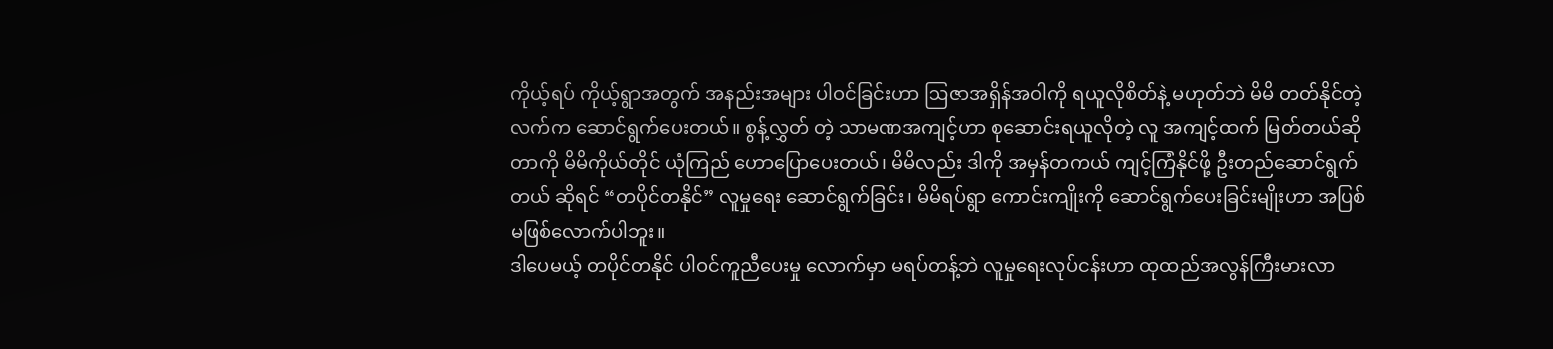ကိုယ့်ရပ် ကိုယ့်ရွာအတွက် အနည်းအများ ပါဝင်ခြင်းဟာ ဩဇာအရှိန်အဝါကို ရယူလိုစိတ်နဲ့ မဟုတ်ဘဲ မိမိ တတ်နိုင်တဲ့လက်က ဆောင်ရွက်ပေးတယ်။ စွန့်လွှတ် တဲ့ သာမဏအကျင့်ဟာ စုဆောင်းရယူလိုတဲ့ လူ အကျင့်ထက် မြတ်တယ်ဆိုတာကို မိမိကိုယ်တိုင် ယုံကြည် ဟောပြောပေးတယ်၊ မိမိလည်း ဒါကို အမှန်တကယ် ကျင့်ကြံနိုင်ဖို့ ဦးတည်ဆောင်ရွက်တယ် ဆိုရင် “တပိုင်တနိုင်” လူမှုရေး ဆောင်ရွက်ခြင်း၊ မိမိရပ်ရွာ ကောင်းကျိုးကို ဆောင်ရွက်ပေးခြင်းမျိုးဟာ အပြစ်မဖြစ်လောက်ပါဘူး။
ဒါပေမယ့် တပိုင်တနိုင် ပါဝင်ကူညီပေးမှု လောက်မှာ မရပ်တန့်ဘဲ လူမှုရေးလုပ်ငန်းဟာ ထုထည်အလွန်ကြီးမားလာ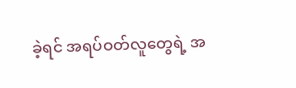ခဲ့ရင် အရပ်ဝတ်လူတွေရဲ့ အ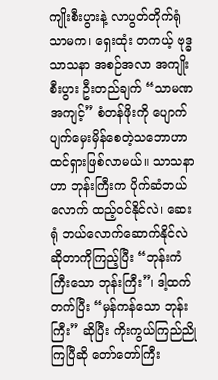ကျိုးစီးပွားနဲ့ လာပွတ်တိုက်ရုံသာမက၊ ရှေးထုံး တကယ့် ဗုဒ္ဓသာသနာ အစဉ်အလာ အကျိုးစီးပွား ဦးတည်ချက် “သာမဏအကျင့်” စံတန်ဖိုးကို ပျောက် ပျက်မှေးမှိန်စေတဲ့သဘောဟာ ထင်ရှားဖြစ်လာမယ်။ သာသနာဟာ ဘုန်းကြီးက ပိုက်ဆံဘယ်လောက် ထည့်ဝင်နိုင်လဲ၊ ဆေးရုံ ဘယ်လောက်ဆောက်နိုင်လဲ ဆိုတာကိုကြည့်ပြီး “ဘုန်းကံကြီးသော ဘုန်းကြီး”၊ ဒါ့ထက်တက်ပြီး “မှန်ကန်သော ဘုန်းကြီး” ဆိုပြီး ကိုးကွယ်ကြည်ညိုကြပြီဆို တော်တော်ကြီး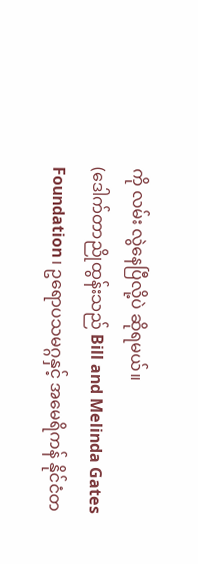ကို လမ်း လွဲနေပြီလို့ပဲ ဆိုရမယ်။
(ဒေါက်တာညိုထွန်းသည် Bill and Melinda Gates Foundation၊ ဥရောပသမဂ္ဂနှင့် အမေရိကန် နိုင်ငံတ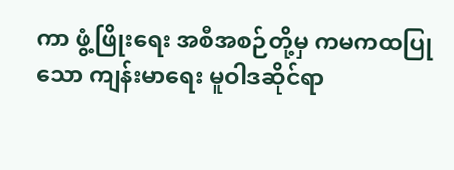ကာ ဖွံ့ဖြိုးရေး အစီအစဉ်တို့မှ ကမကထပြုသော ကျန်းမာရေး မူဝါဒဆိုင်ရာ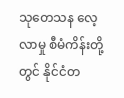သုတေသန လေ့လာမှု စီမံကိန်းတို့တွင် နိုင်ငံတ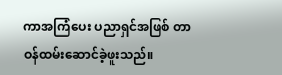ကာအကြံပေး ပညာရှင်အဖြစ် တာဝန်ထမ်းဆောင်ခဲ့ဖူးသည်။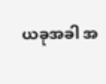ယခုအခါ အ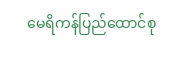မေရိကန်ပြည်ထောင်စု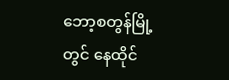ဘော့စတွန်မြို့တွင် နေထိုင်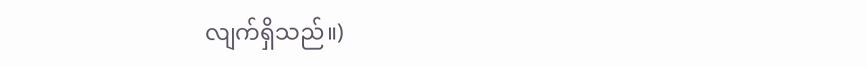လျက်ရှိသည်။)